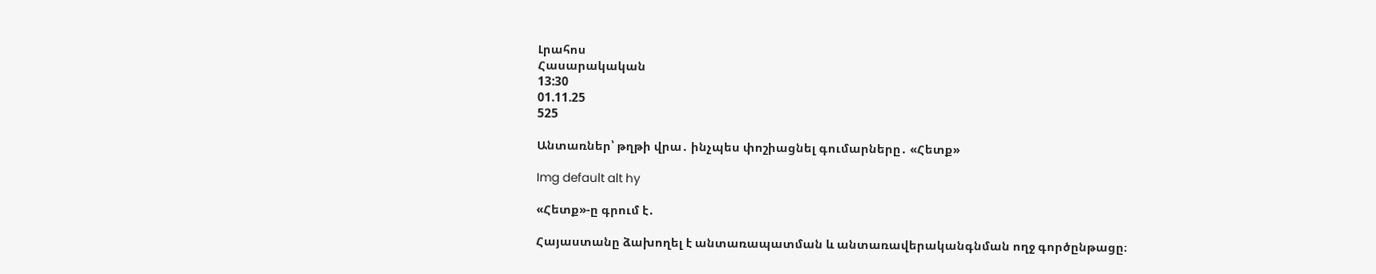Լրահոս
Հասարակական
13:30
01.11.25
525

Անտառներ՝ թղթի վրա․ ինչպես փոշիացնել գումարները․ «Հետք»

Img default alt hy

«Հետք»-ը գրում է․

Հայաստանը ձախողել է անտառապատման և անտառավերականգնման ողջ գործընթացը։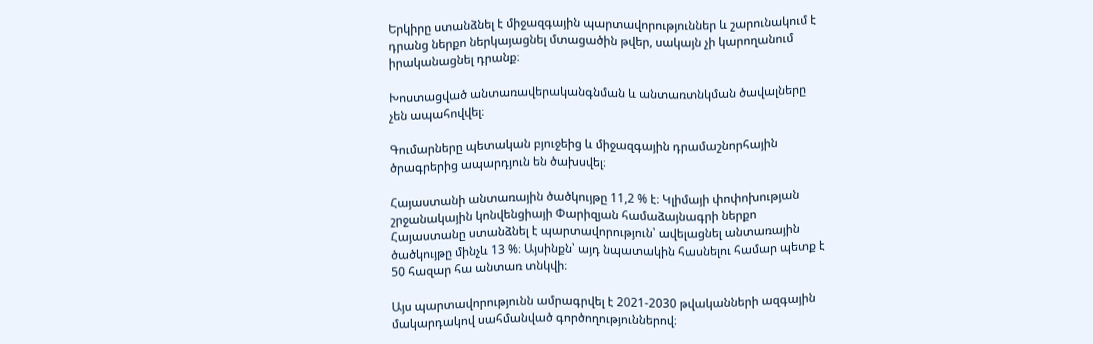Երկիրը ստանձնել է միջազգային պարտավորություններ և շարունակում է դրանց ներքո ներկայացնել մտացածին թվեր, սակայն չի կարողանում իրականացնել դրանք։

Խոստացված անտառավերականգնման և անտառտնկման ծավալները չեն ապահովվել։

Գումարները պետական բյուջեից և միջազգային դրամաշնորհային ծրագրերից ապարդյուն են ծախսվել։

Հայաստանի անտառային ծածկույթը 11,2 % է։ Կլիմայի փոփոխության շրջանակային կոնվենցիայի Փարիզյան համաձայնագրի ներքո Հայաստանը ստանձնել է պարտավորություն՝ ավելացնել անտառային ծածկույթը մինչև 13 %։ Այսինքն՝ այդ նպատակին հասնելու համար պետք է 50 հազար հա անտառ տնկվի։

Այս պարտավորությունն ամրագրվել է 2021-2030 թվականների ազգային մակարդակով սահմանված գործողություններով։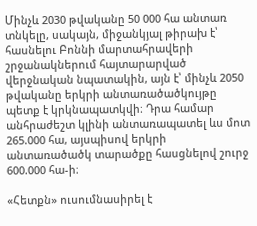Մինչև 2030 թվականը 50 000 հա անտառ տնկելը, սակայն, միջանկյալ թիրախ է՝ հասնելու Բոննի մարտահրավերի շրջանակներում հայտարարված վերջնական նպատակին, այն է՝ մինչև 2050 թվականը երկրի անտառածածկույթը պետք է կրկնապատկվի։ Դրա համար անհրաժեշտ կլինի անտառապատել ևս մոտ 265.000 հա, այսպիսով երկրի անտառածածկ տարածքը հասցնելով շուրջ 600.000 հա-ի։

«Հետքն» ուսումնասիրել է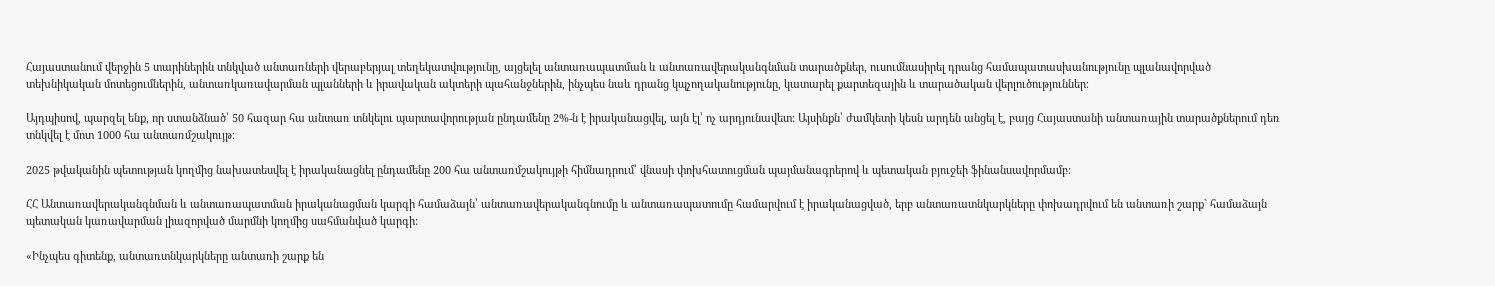Հայաստանում վերջին 5 տարիներին տնկված անտառների վերաբերյալ տեղեկատվությունը, այցելել անտառապատման և անտառավերականգնման տարածքներ, ուսումնասիրել դրանց համապատասխանությունը պլանավորված տեխնիկական մոտեցումներին, անտառկառավարման պլանների և իրավական ակտերի պահանջներին, ինչպես նաև դրանց կպչողականությունը, կատարել քարտեզային և տարածական վերլուծություններ։

Այդպիսով, պարզել ենք, որ ստանձնած՝ 50 հազար հա անտառ տնկելու պարտավորության ընդամենը 2%-ն է իրականացվել, այն էլ՝ ոչ արդյունավետ։ Այսինքն՝ ժամկետի կեսն արդեն անցել է, բայց Հայաստանի անտառային տարածքներում դեռ տնկվել է մոտ 1000 հա անտառմշակույթ։

2025 թվականին պետության կողմից նախատեսվել է իրականացնել ընդամենը 200 հա անտառմշակույթի հիմնադրում՝ վնասի փոխհատուցման պայմանագրերով և պետական բյուջեի ֆինանսավորմամբ:

ՀՀ Անտառավերականգնման և անտառապատման իրականացման կարգի համաձայն՝ անտառավերականգնումը և անտառապատումը համարվում է իրականացված, երբ անտառատնկարկները փոխադրվում են անտառի շարք` համաձայն պետական կառավարման լիազորված մարմնի կողմից սահմանված կարգի:

«Ինչպես գիտենք, անտառտնկարկները անտառի շարք են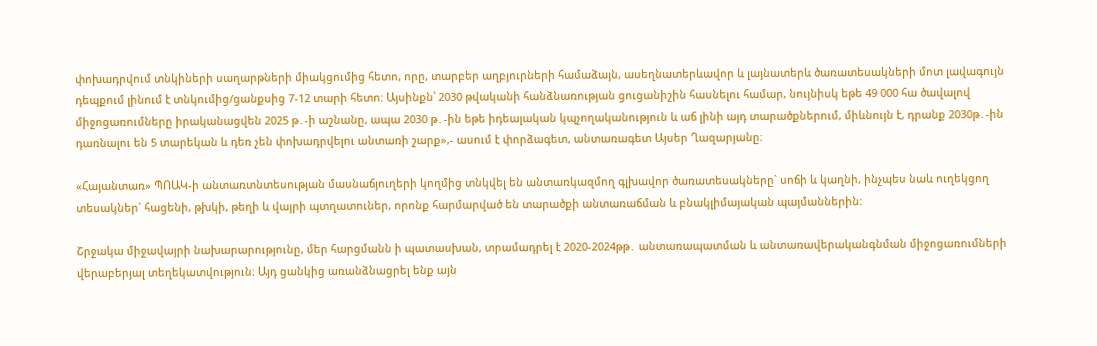փոխադրվում տնկիների սաղարթների միակցումից հետո, որը, տարբեր աղբյուրների համաձայն, ասեղնատերևավոր և լայնատերև ծառատեսակների մոտ լավագույն դեպքում լինում է տնկումից/ցանքսից 7-12 տարի հետո: Այսինքն՝ 2030 թվականի հանձնառության ցուցանիշին հասնելու համար, նույնիսկ եթե 49 000 հա ծավալով միջոցառումները իրականացվեն 2025 թ․-ի աշնանը, ապա 2030 թ․-ին եթե իդեալական կպչողականություն և աճ լինի այդ տարածքներում, միևնույն է, դրանք 2030թ․-ին դառնալու են 5 տարեկան և դեռ չեն փոխադրվելու անտառի շարք»,- ասում է փորձագետ, անտառագետ Այսեր Ղազարյանը։

«Հայանտառ» ՊՈԱԿ-ի անտառտնտեսության մասնաճյուղերի կողմից տնկվել են անտառկազմող գլխավոր ծառատեսակները` սոճի և կաղնի, ինչպես նաև ուղեկցող տեսակներ` հացենի, թխկի, թեղի և վայրի պտղատուներ, որոնք հարմարված են տարածքի անտառաճման և բնակլիմայական պայմաններին:

Շրջակա միջավայրի նախարարությունը, մեր հարցմանն ի պատասխան, տրամադրել է 2020-2024թթ․ անտառապատման և անտառավերականգնման միջոցառումների վերաբերյալ տեղեկատվություն։ Այդ ցանկից առանձնացրել ենք այն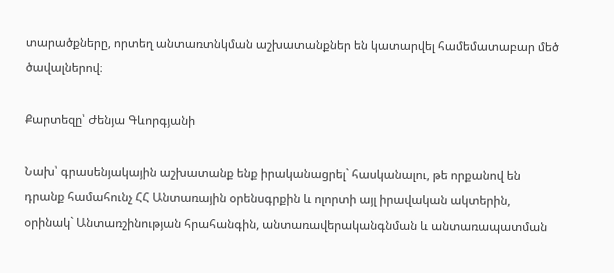տարածքները, որտեղ անտառտնկման աշխատանքներ են կատարվել համեմատաբար մեծ ծավալներով։

Քարտեզը՝ Ժենյա Գևորգյանի

Նախ՝ գրասենյակային աշխատանք ենք իրականացրել` հասկանալու, թե որքանով են դրանք համահունչ ՀՀ Անտառային օրենսգրքին և ոլորտի այլ իրավական ակտերին, օրինակ` Անտառշինության հրահանգին, անտառավերականգնման և անտառապատման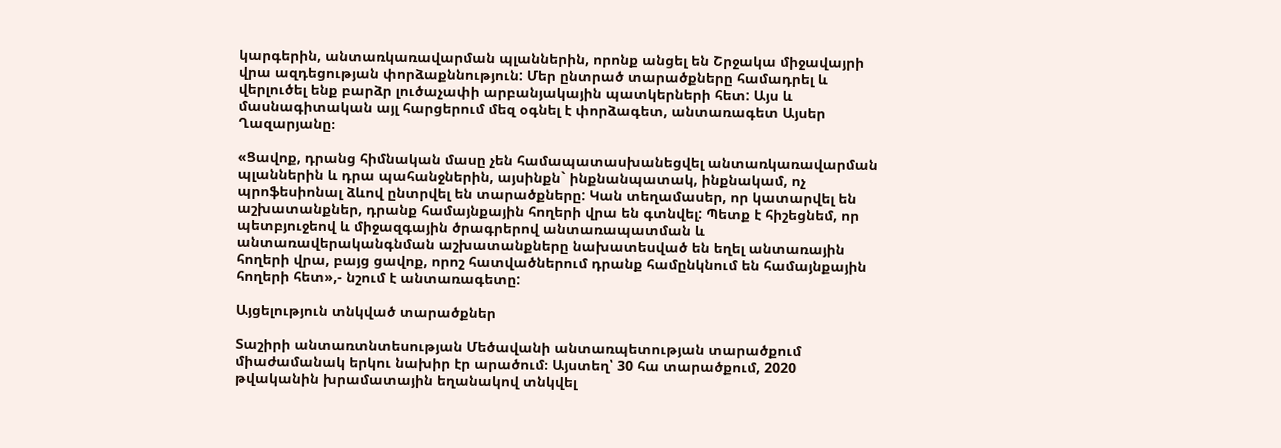կարգերին, անտառկառավարման պլաններին, որոնք անցել են Շրջակա միջավայրի վրա ազդեցության փորձաքննություն: Մեր ընտրած տարածքները համադրել և վերլուծել ենք բարձր լուծաչափի արբանյակային պատկերների հետ: Այս և մասնագիտական այլ հարցերում մեզ օգնել է փորձագետ, անտառագետ Այսեր Ղազարյանը։

«Ցավոք, դրանց հիմնական մասը չեն համապատասխանեցվել անտառկառավարման պլաններին և դրա պահանջներին, այսինքն` ինքնանպատակ, ինքնակամ, ոչ պրոֆեսիոնալ ձևով ընտրվել են տարածքները: Կան տեղամասեր, որ կատարվել են աշխատանքներ, դրանք համայնքային հողերի վրա են գտնվել: Պետք է հիշեցնեմ, որ պետբյուջեով և միջազգային ծրագրերով անտառապատման և անտառավերականգնման աշխատանքները նախատեսված են եղել անտառային հողերի վրա, բայց ցավոք, որոշ հատվածներում դրանք համընկնում են համայնքային հողերի հետ»,- նշում է անտառագետը:

Այցելություն տնկված տարածքներ

Տաշիրի անտառտնտեսության Մեծավանի անտառպետության տարածքում միաժամանակ երկու նախիր էր արածում։ Այստեղ՝ 30 հա տարածքում, 2020 թվականին խրամատային եղանակով տնկվել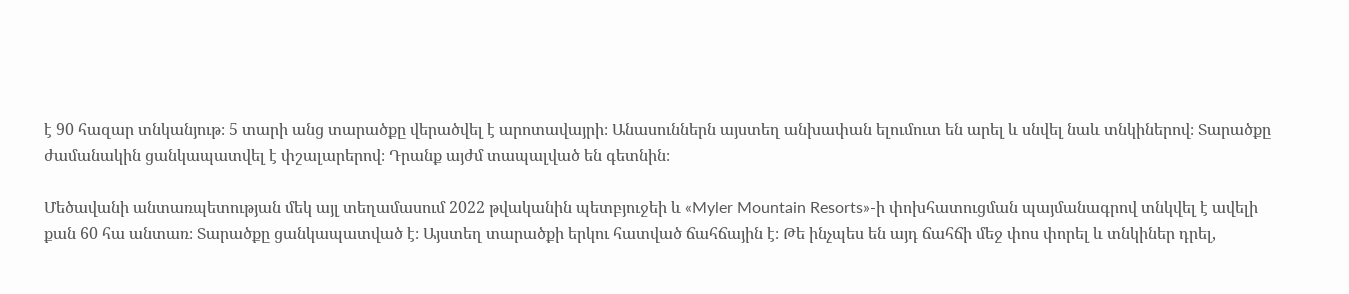է 90 հազար տնկանյութ։ 5 տարի անց տարածքը վերածվել է արոտավայրի։ Անասուններն այստեղ անխափան ելումուտ են արել և սնվել նաև տնկիներով։ Տարածքը ժամանակին ցանկապատվել է փշալարերով։ Դրանք այժմ տապալված են գետնին։

Մեծավանի անտառպետության մեկ այլ տեղամասում 2022 թվականին պետբյուջեի և «Myler Mountain Resorts»-ի փոխհատուցման պայմանագրով տնկվել է ավելի քան 60 հա անտառ։ Տարածքը ցանկապատված է։ Այստեղ տարածքի երկու հատված ճահճային է։ Թե ինչպես են այդ ճահճի մեջ փոս փորել և տնկիներ դրել,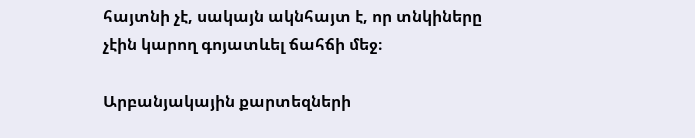հայտնի չէ, սակայն ակնհայտ է, որ տնկիները չէին կարող գոյատևել ճահճի մեջ։

Արբանյակային քարտեզների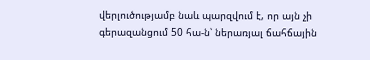վերլուծությամբ նաև պարզվում է, որ այն չի գերազանցում 50 հա-ն՝ ներառյալ ճահճային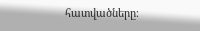հատվածները։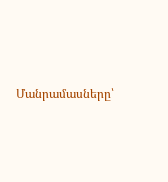Մանրամասները՝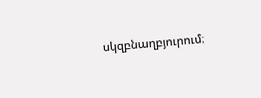սկզբնաղբյուրում։